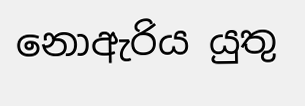නොඇරිය යුතු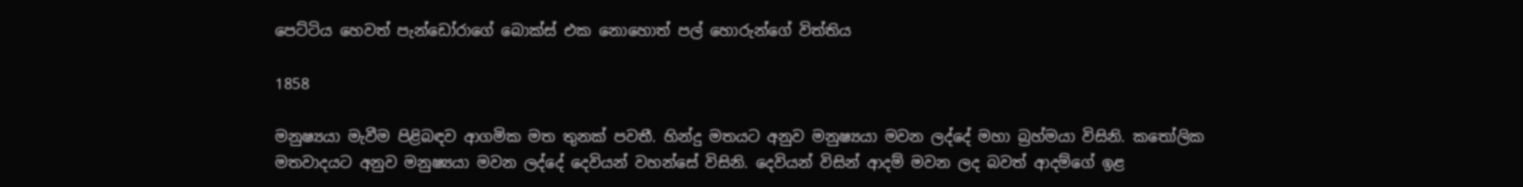පෙට්ටිය හෙවත් පැන්ඩෝරාගේ බොක්ස් එක නොහොත් පල් හොරුන්ගේ විත්තිය

1858

මනුෂ්‍යයා මැවීම පිළිබඳව ආගමික මත තුනක් පවතී. හින්දු මතයට අනුව මනුෂ්‍යයා මවන ලද්දේ මහා බ්‍රහ්මයා විසිනි. කතෝලික මතවාදයට අනුව මනුෂ්‍යයා මවන ලද්දේ දෙවියන් වහන්සේ විසිනි. දෙවියන් විසින් ආදම් මවන ලද බවත් ආදම්ගේ ඉළ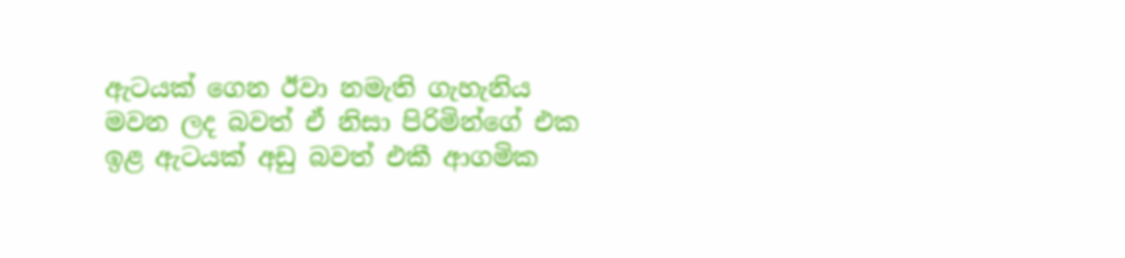ඇටයක් ගෙන ඊවා නමැති ගැහැනිය මවන ලද බවත් ඒ නිසා පිරිමින්ගේ එක ඉළ ඇටයක් අඩු බවත් එකී ආගමික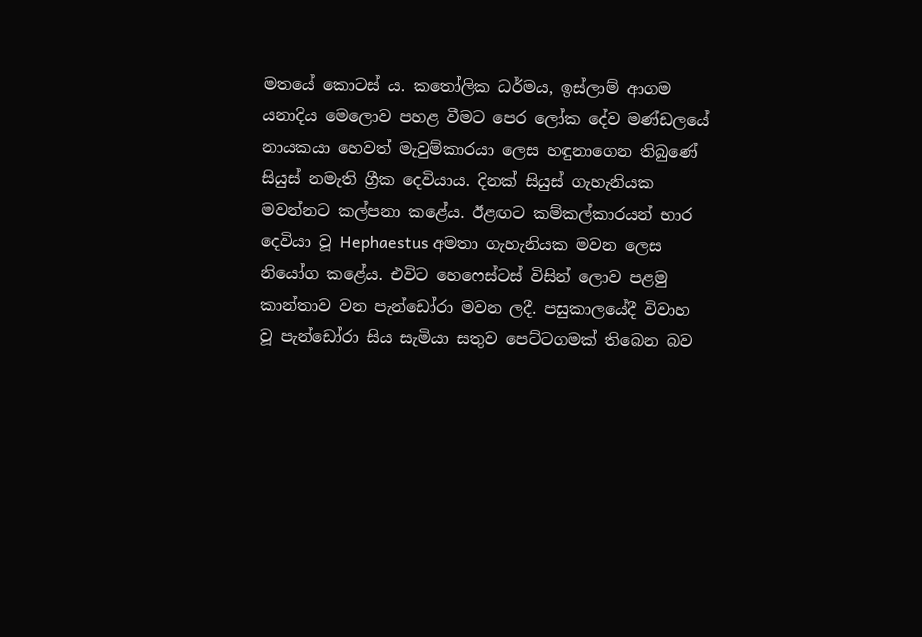මතයේ කොටස් ය. කතෝලික ධර්මය, ඉස්ලාම් ආගම යනාදිය මෙලොව පහළ වීමට පෙර ලෝක දේව මණ්ඩලයේ නායකයා හෙවත් මැවුම්කාරයා ලෙස හඳුනාගෙන තිබුණේ සියුස් නමැති ග්‍රීක දෙවියාය. දිනක් සියුස් ගැහැනියක මවන්නට කල්පනා කළේය. ඊළඟට කම්කල්කාරයන් භාර දෙවියා වූ Hephaestus අමතා ගැහැනියක මවන ලෙස නියෝග කළේය. එවිට හෙෆෙස්ටස් විසින් ලොව පළමු කාන්තාව වන පැන්ඩෝරා මවන ලදී. පසුකාලයේදී විවාහ වූ පැන්ඩෝරා සිය සැමියා සතුව පෙට්ටගමක් තිබෙන බව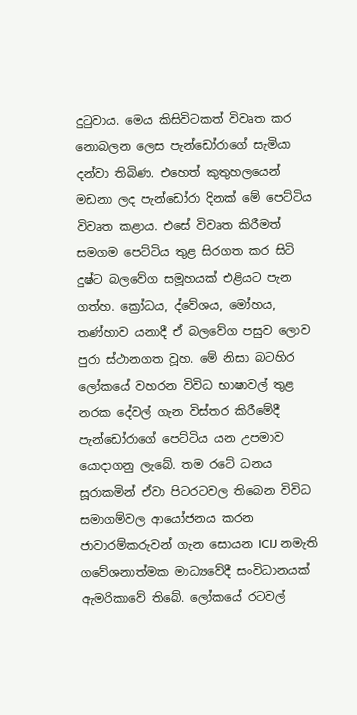දුටුවාය. මෙය කිසිවිටකත් විවෘත කර නොබලන ලෙස පැන්ඩෝරාගේ සැමියා දන්වා තිබිණ. එහෙත් කුතුහලයෙන් මඩනා ලද පැන්ඩෝරා දිනක් මේ පෙට්ටිය විවෘත කළාය. එසේ විවෘත කිරීමත් සමගම පෙට්ටිය තුළ සිරගත කර සිටි දුෂ්ට බලවේග සමූහයක් එළියට පැන ගත්හ. ක්‍රෝධය, ද්වේශය, මෝහය, තණ්හාව යනාදී ඒ බලවේග පසුව ලොව පුරා ස්ථානගත වූහ. මේ නිසා බටහිර ලෝකයේ වහරන විවිධ භාෂාවල් තුළ නරක දේවල් ගැන විස්තර කිරීමේදී පැන්ඩෝරාගේ පෙට්ටිය යන උපමාව යොදාගනු ලැබේ. තම රටේ ධනය සූරාකමින් ඒවා පිටරටවල තිබෙන විවිධ සමාගම්වල ආයෝජනය කරන ජාවාරම්කරුවන් ගැන සොයන ICIJ නමැති ගවේශනාත්මක මාධ්‍යවේදී සංවිධානයක් ඇමරිකාවේ තිබේ. ලෝකයේ රටවල්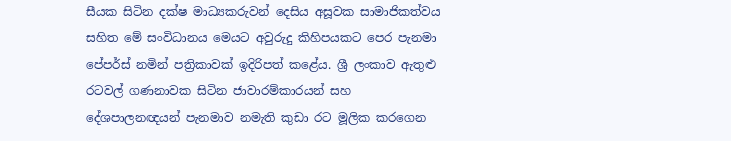සීයක සිටින දක්ෂ මාධ්‍යකරුවන් දෙසිය අසූවක සාමාජිකත්වය සහිත මේ සංවිධානය මෙයට අවුරුදු කිහිපයකට පෙර පැනමා පේපර්ස් නමින් පත්‍රිකාවක් ඉදිරිපත් කළේය. ශ්‍රී ලංකාව ඇතුළු රටවල් ගණනාවක සිටින ජාවාරම්කාරයන් සහ දේශපාලනඥයන් පැනමාව නමැති කුඩා රට මූලික කරගෙන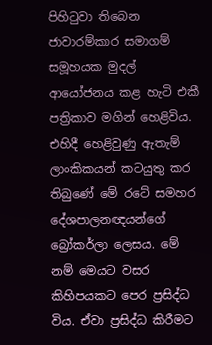පිහිටුවා තිබෙන ජාවාරම්කාර සමාගම් සමූහයක මුදල් ආයෝජනය කළ හැටි එකී පත්‍රිකාව මගින් හෙළිවිය. එහිදී හෙළිවුණු ඇතැම් ලාංකිකයන් කටයුතු කර තිබුණේ මේ රටේ සමහර දේශපාලනඥයන්ගේ බ්‍රෝකර්ලා ලෙසය. මේ නම් මෙයට වසර කිහිපයකට පෙර ප්‍රසිද්ධ විය. ඒවා ප්‍රසිද්ධ කිරීමට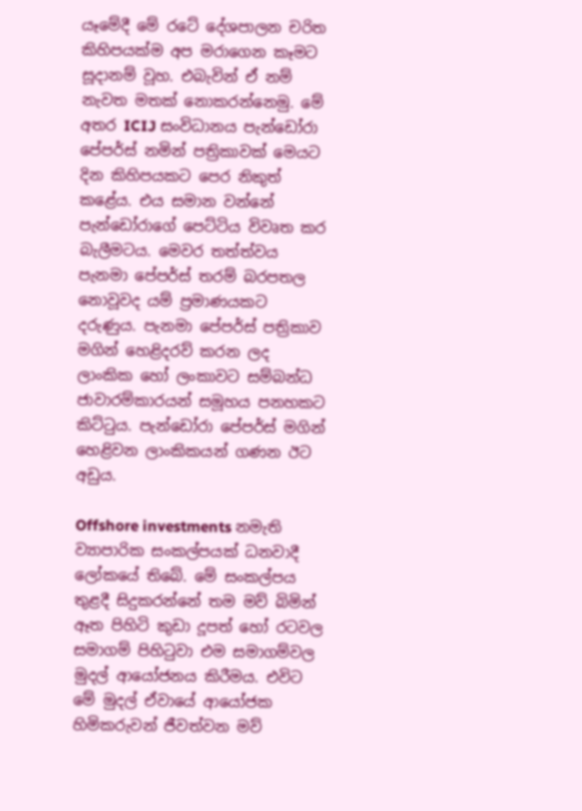යෑමේදී මේ රටේ දේශපාලන චරිත කිහිපයක්ම අප මරාගෙන කෑමට සූදානම් වූහ. එබැවින් ඒ නම් නැවත මතක් නොකරන්නෙමු. මේ අතර ICIJ සංවිධානය පැන්ඩෝරා පේපර්ස් නමින් පත්‍රිකාවක් මෙයට දින කිහිපයකට පෙර නිකුත් කළේය. එය සමාන වන්නේ පැන්ඩෝරාගේ පෙට්ටිය විවෘත කර බැලීමටය. මෙවර තත්ත්වය පැනමා පේපර්ස් තරම් බරපතල නොවූවද යම් ප්‍රමාණයකට දරුණුය. පැනමා පේපර්ස් පත්‍රිකාව මගින් හෙළිදරව් කරන ලද ලාංකික හෝ ලංකාවට සම්බන්ධ ජාවාරම්කාරයන් සමූහය පනහකට කිට්ටුය. පැන්ඩෝරා පේපර්ස් මගින් හෙළිවන ලාංකිකයන් ගණන ඊට අඩුය.

Offshore investments නමැති ව්‍යාපාරික සංකල්පයක් ධනවාදී ලෝකයේ තිබේ. මේ සංකල්පය තුළදී සිදුකරන්නේ තම මව් බිමින් ඈත පිහිටි කුඩා දූපත් හෝ රටවල සමාගම් පිහිටුවා එම සමාගම්වල මුදල් ආයෝජනය කිරීමය. එවිට මේ මුදල් ඒවායේ ආයෝජක හිමිකරුවන් ජීවත්වන මව්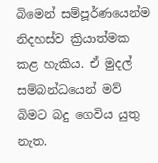බිමෙන් සම්පූර්ණයෙන්ම නිදහස්ව ක්‍රියාත්මක කළ හැකිය. ඒ මුදල් සම්බන්ධයෙන් මව් බිමට බදු ගෙවිය යුතු නැත.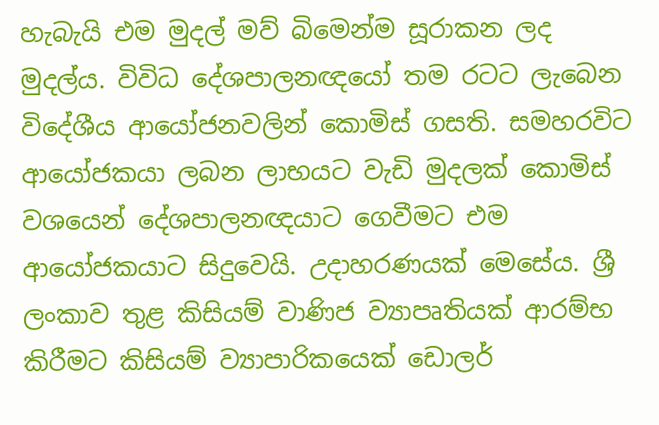හැබැයි එම මුදල් මව් බිමෙන්ම සූරාකන ලද මුදල්ය. විවිධ දේශපාලනඥයෝ තම රටට ලැබෙන විදේශීය ආයෝජනවලින් කොමිස් ගසති. සමහරවිට ආයෝජකයා ලබන ලාභයට වැඩි මුදලක් කොමිස් වශයෙන් දේශපාලනඥයාට ගෙවීමට එම ආයෝජකයාට සිදුවෙයි. උදාහරණයක් මෙසේය. ශ්‍රී ලංකාව තුළ කිසියම් වාණිජ ව්‍යාපෘතියක් ආරම්භ කිරීමට කිසියම් ව්‍යාපාරිකයෙක් ඩොලර්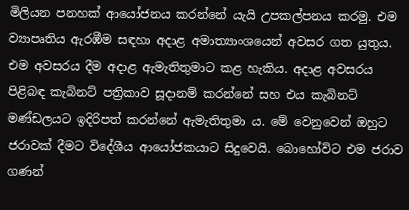මිලියන පනහක් ආයෝජනය කරන්නේ යැයි උපකල්පනය කරමු. එම ව්‍යාපෘතිය ඇරඹීම සඳහා අදාළ අමාත්‍යාංශයෙන් අවසර ගත යුතුය. එම අවසරය දීම අදාළ ඇමැතිතුමාට කළ හැකිය. අදාළ අවසරය පිළිබඳ කැබිනට් පත්‍රිකාව සූදානම් කරන්නේ සහ එය කැබිනට් මණ්ඩලයට ඉදිරිපත් කරන්නේ ඇමැතිතුමා ය. මේ වෙනුවෙන් ඔහුට ජරාවක් දීමට විදේශීය ආයෝජකයාට සිදුවෙයි. බොහෝවිට එම ජරාව ගණන්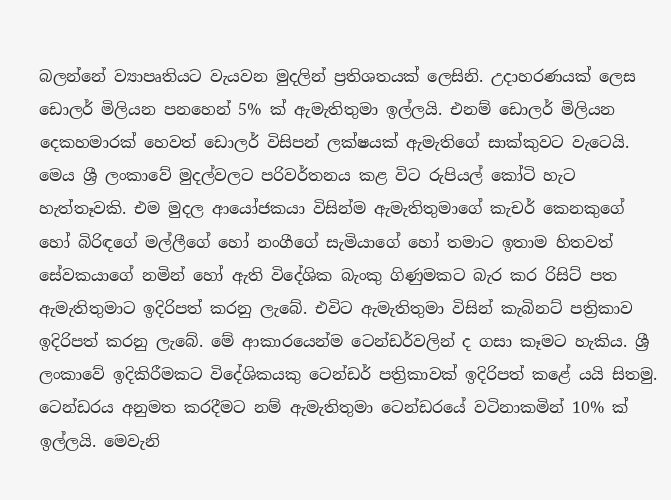බලන්නේ ව්‍යාපෘතියට වැයවන මුදලින් ප්‍රතිශතයක් ලෙසිනි. උදාහරණයක් ලෙස ඩොලර් මිලියන පනහෙන් 5% ක් ඇමැතිතුමා ඉල්ලයි. එනම් ඩොලර් මිලියන දෙකහමාරක් හෙවත් ඩොලර් විසිපන් ලක්ෂයක් ඇමැතිගේ සාක්කුවට වැටෙයි. මෙය ශ්‍රී ලංකාවේ මුදල්වලට පරිවර්තනය කළ විට රුපියල් කෝටි හැට හැත්තෑවකි. එම මුදල ආයෝජකයා විසින්ම ඇමැතිතුමාගේ කැචර් කෙනකුගේ හෝ බිරිඳගේ මල්ලීගේ හෝ නංගීගේ සැමියාගේ හෝ තමාට ඉතාම හිතවත් සේවකයාගේ නමින් හෝ ඇති විදේශික බැංකු ගිණුමකට බැර කර රිසිට් පත ඇමැතිතුමාට ඉදිරිපත් කරනු ලැබේ. එවිට ඇමැතිතුමා විසින් කැබිනට් පත්‍රිකාව ඉදිරිපත් කරනු ලැබේ. මේ ආකාරයෙන්ම ටෙන්ඩර්වලින් ද ගසා කෑමට හැකිය. ශ්‍රී ලංකාවේ ඉදිකිරීමකට විදේශිකයකු ටෙන්ඩර් පත්‍රිකාවක් ඉදිරිපත් කළේ යයි සිතමු. ටෙන්ඩරය අනුමත කරදීමට නම් ඇමැතිතුමා ටෙන්ඩරයේ වටිනාකමින් 10% ක් ඉල්ලයි. මෙවැනි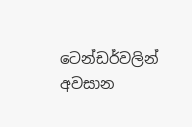ටෙන්ඩර්වලින් අවසාන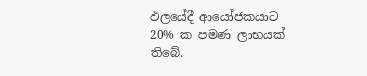ඵලයේදී ආයෝජකයාට 20% ක පමණ ලාභයක් තිබේ.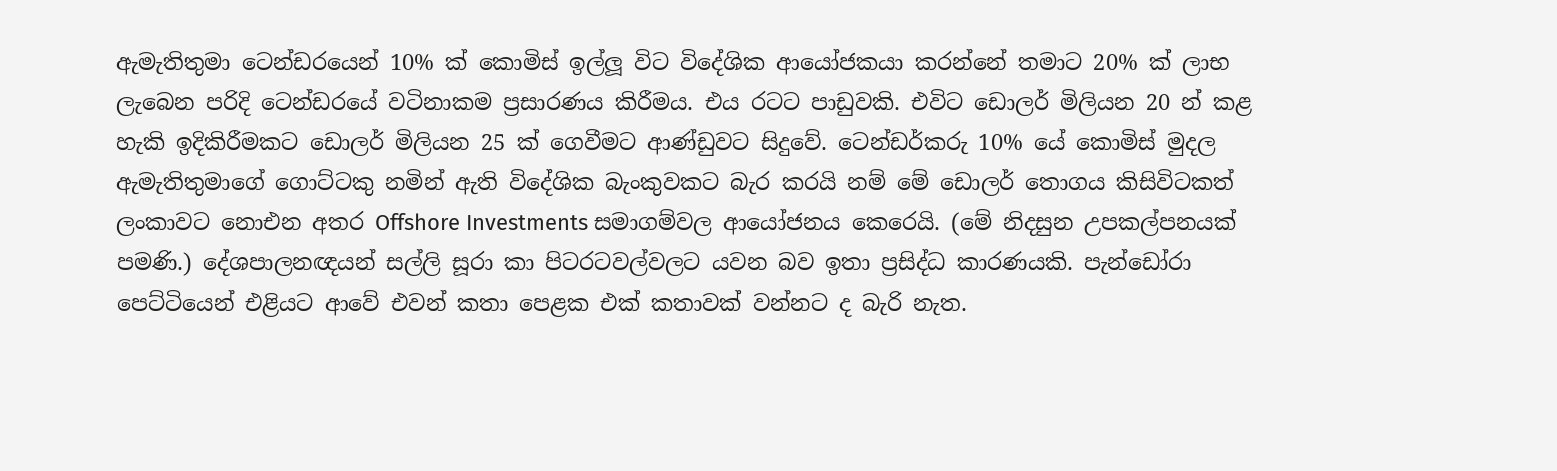ඇමැතිතුමා ටෙන්ඩරයෙන් 10% ක් කොමිස් ඉල්ලූ විට විදේශික ආයෝජකයා කරන්නේ තමාට 20% ක් ලාභ ලැබෙන පරිදි ටෙන්ඩරයේ වටිනාකම ප්‍රසාරණය කිරීමය. එය රටට පාඩුවකි. එවිට ඩොලර් මිලියන 20 න් කළ හැකි ඉදිකිරීමකට ඩොලර් මිලියන 25 ක් ගෙවීමට ආණ්ඩුවට සිදුවේ. ටෙන්ඩර්කරු 10% යේ කොමිස් මුදල ඇමැතිතුමාගේ ගොට්ටකු නමින් ඇති විදේශික බැංකුවකට බැර කරයි නම් මේ ඩොලර් තොගය කිසිවිටකත් ලංකාවට නොඑන අතර Offshore Investments සමාගම්වල ආයෝජනය කෙරෙයි. (මේ නිදසුන උපකල්පනයක් පමණි.) දේශපාලනඥයන් සල්ලි සූරා කා පිටරටවල්වලට යවන බව ඉතා ප්‍රසිද්ධ කාරණයකි. පැන්ඩෝරා පෙට්ටියෙන් එළියට ආවේ එවන් කතා පෙළක එක් කතාවක් වන්නට ද බැරි නැත.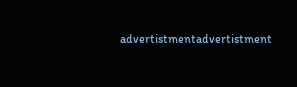advertistmentadvertistment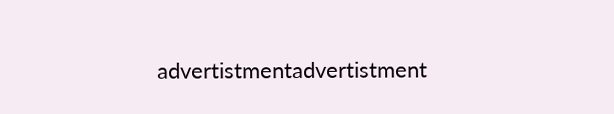advertistmentadvertistment